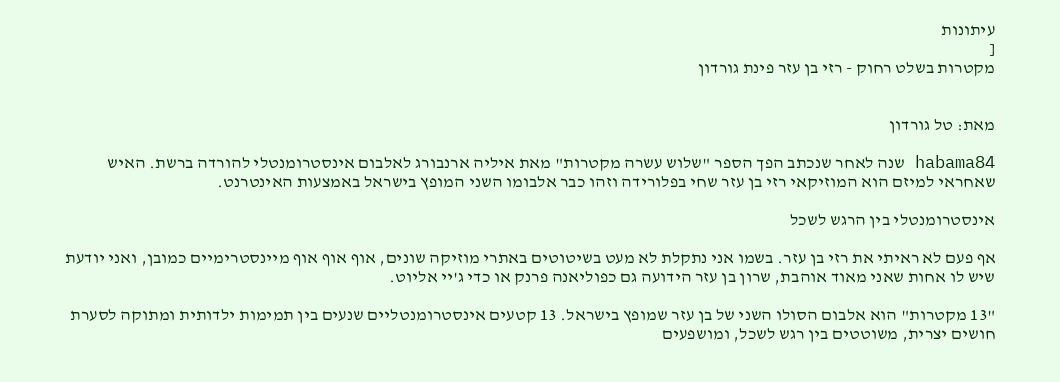עיתונות
[
מקטרות בשלט רחוק - רזי בן עזר פינת גורדון


מאת: טל גורדון

habama84 שנה לאחר שנכתב הפך הספר "שלוש עשרה מקטרות" מאת איליה ארנבורג לאלבום אינסטרומנטלי להורדה ברשת. האיש שאחראי למיזם הוא המוזיקאי רזי בן עזר שחי בפלורידה וזהו כבר אלבומו השני המופץ בישראל באמצעות האינטרנט.

אינסטרומנטלי בין הרגש לשכל

אף פעם לא ראיתי את רזי בן עזר. בשמו אני נתקלת לא מעט בשיטוטים באתרי מוזיקה שונים, אוף אוף אוף מיינסטרימיים כמובן, ואני יודעת שיש לו אחות שאני מאוד אוהבת, שרון בן עזר הידועה גם כפוליאנה פרנק או כדי ג'יי אליוט.

"13 מקטרות" הוא אלבום הסולו השני של בן עזר שמופץ בישראל. 13 קטעים אינסטרומנטליים שנעים בין תמימות ילדותית ומתוקה לסערת חושים יצרית, משוטטים בין רגש לשכל, ומושפעים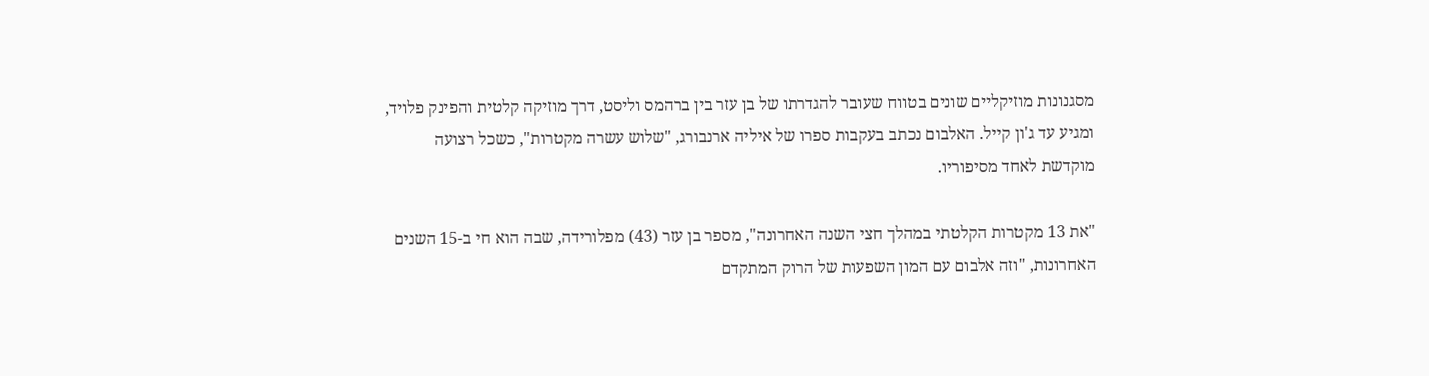מסגנונות מוזיקליים שונים בטווח שעובר להגדרתו של בן עזר בין ברהמס וליסט, דרך מוזיקה קלטית והפינק פלויד, ומגיע עד ג'ון קייל. האלבום נכתב בעקבות ספרו של איליה ארנבורג, "שלוש עשרה מקטרות", כשכל רצועה מוקדשת לאחד מסיפוריו.

"את 13 מקטרות הקלטתי במהלך חצי השנה האחרונה", מספר בן עזר (43) מפלורידה, שבה הוא חי ב-15 השנים האחרונות, "וזה אלבום עם המון השפעות של הרוק המתקדם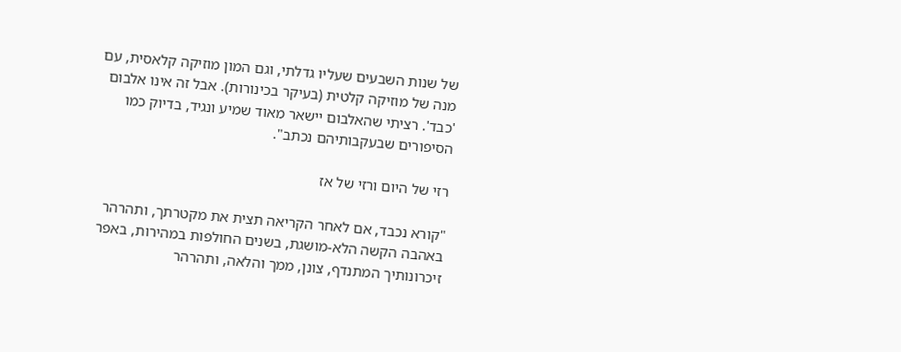של שנות השבעים שעליו גדלתי, וגם המון מוזיקה קלאסית, עם מנה של מוזיקה קלטית (בעיקר בכינורות). אבל זה אינו אלבום 'כבד'. רציתי שהאלבום יישאר מאוד שמיע ונגיד, בדיוק כמו הסיפורים שבעקבותיהם נכתב".

רזי של היום ורזי של אז

"קורא נכבד, אם לאחר הקריאה תצית את מקטרתך, ותהרהר באהבה הקשה הלא-מושגת, בשנים החולפות במהירות, באפר זיכרונותיך המתנדף, צונן, ממך והלאה, ותהרהר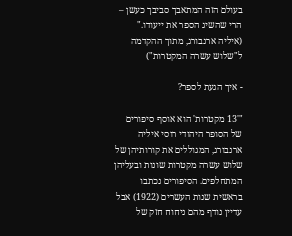בעולם הזה המתאבך סביבך כעשן – הרי שהשיג הספר את ייעודו." (איליה ארנבורג, מתוך ההקדמה ל"שלוש עשרה המקטרות")

- איך הגעת לספר?

"'13 מקטרות' הוא אוסף סיפורים של הסופר היהודי רוסי איליה ארנבורג, המגוללים את קורותיהן של שלוש עשרה מקטרות שונות ובעליהן המתחלפים. הסיפורים נכתבו בראשית שנות העשרים (1922) אבל עדיין נודף מהם ניחוח חזק של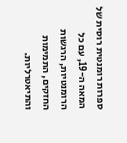ספרות רומנטית רוסית של המאה ה-19, עם כל הרומנטיות, הרגשות החזקים, התמימות והתיאטרליות.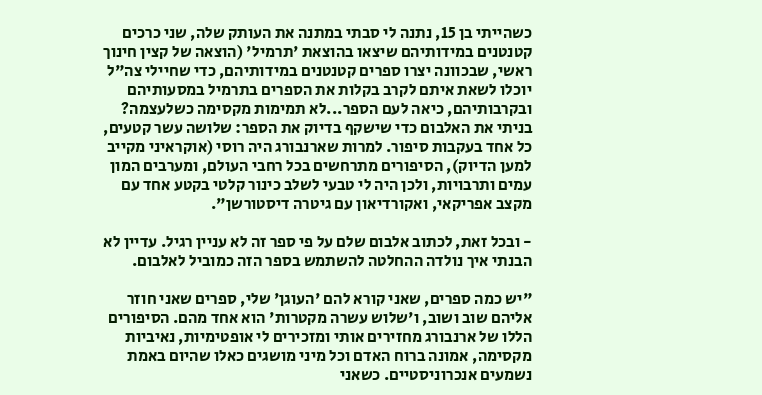כשהייתי בן 15, נתנה לי סבתי במתנה את העותק שלה, שני כרכים קטנטנים במידותיהם שיצאו בהוצאת 'תרמיל' (הוצאה של קצין חינוך ראשי, שבכוונה יצרו ספרים קטנטנים במידותיהם, כדי שחיילי צה"ל יוכלו לשאת איתם לקרב בקלות את הספרים בתרמיל במסעותיהם ובקרבותיהם, כיאה לעם הספר...לא תמימות מקסימה כשלעצמה? בניתי את האלבום כדי שישקף בדיוק את הספר: שלושה עשר קטעים, כל אחד בעקבות סיפור. למרות שארנבורג היה רוסי (אוקראיני מקייב למען הדיוק), הסיפורים מתרחשים בכל רחבי העולם, ומערבים המון עמים ותרבויות, ולכן היה לי טבעי לשלב כינור קלטי בקטע אחד עם מקצב אפריקאי, ואקורדיאון עם גיטרה דיסטורשן".

- ובכל זאת, לכתוב אלבום שלם על פי ספר זה לא עניין רגיל. עדיין לא הבנתי איך נולדה ההחלטה להשתמש בספר הזה כמוביל לאלבום.

"יש כמה ספרים, שאני קורא להם 'העוגן' שלי, ספרים שאני חוזר אליהם שוב ושוב, ו'שלוש עשרה מקטרות' הוא אחד מהם. הסיפורים הללו של ארנבורג מחזירים אותי ומזכירים לי אופטימיות, נאיביות מקסימה, אמונה ברוח האדם וכל מיני מושגים כאלו שהיום באמת נשמעים אנכרוניסטיים. כשאני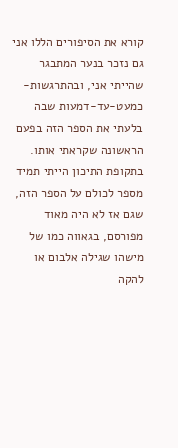קורא את הסיפורים הללו אני גם נזכר בנער המתבגר שהייתי אני, ובהתרגשות-כמעט-עד-דמעות שבה בלעתי את הספר הזה בפעם הראשונה שקראתי אותו. בתקופת התיכון הייתי תמיד מספר לכולם על הספר הזה, שגם אז לא היה מאוד מפורסם, בגאווה כמו של מישהו שגילה אלבום או להקה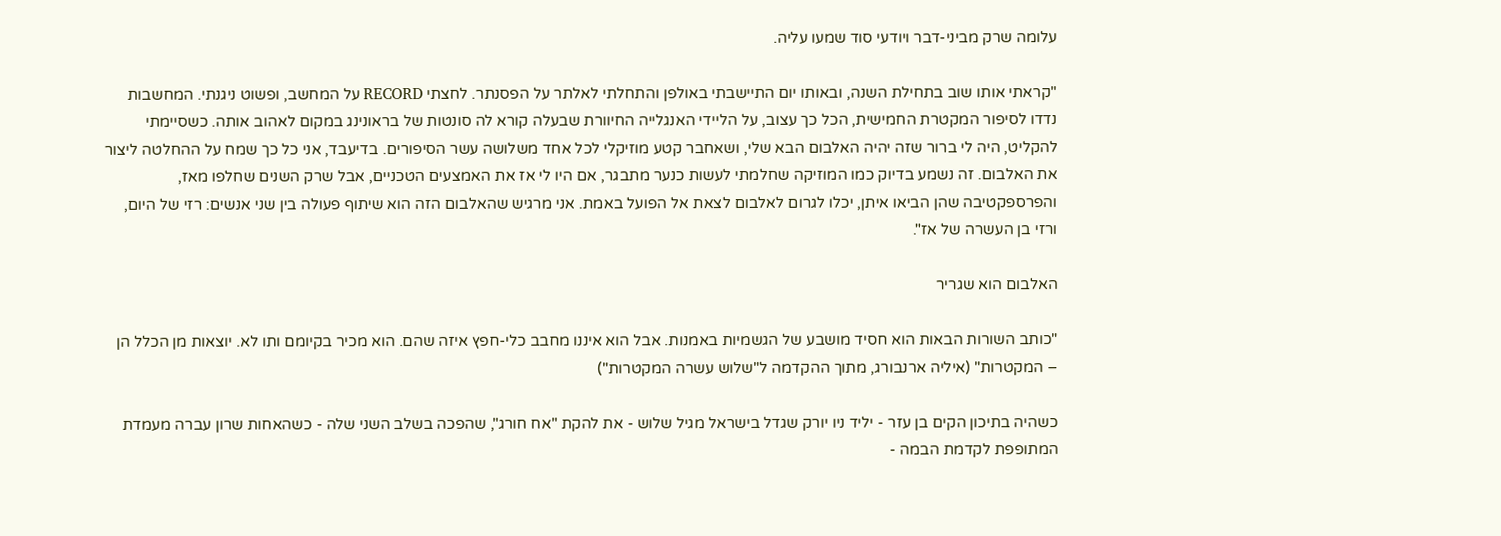עלומה שרק מביני-דבר ויודעי סוד שמעו עליה.

"קראתי אותו שוב בתחילת השנה, ובאותו יום התיישבתי באולפן והתחלתי לאלתר על הפסנתר. לחצתי RECORD על המחשב, ופשוט ניגנתי. המחשבות נדדו לסיפור המקטרת החמישית, הכל כך עצוב, על הליידי האנגלייה החיוורת שבעלה קורא לה סונטות של בראונינג במקום לאהוב אותה. כשסיימתי להקליט, היה לי ברור שזה יהיה האלבום הבא שלי, ושאחבר קטע מוזיקלי לכל אחד משלושה עשר הסיפורים. בדיעבד, אני כל כך שמח על ההחלטה ליצור את האלבום. זה נשמע בדיוק כמו המוזיקה שחלמתי לעשות כנער מתבגר, אם היו לי אז את האמצעים הטכניים, אבל שרק השנים שחלפו מאז, והפרספקטיבה שהן הביאו איתן, יכלו לגרום לאלבום לצאת אל הפועל באמת. אני מרגיש שהאלבום הזה הוא שיתוף פעולה בין שני אנשים: רזי של היום, ורזי בן העשרה של אז".

האלבום הוא שגריר

"כותב השורות הבאות הוא חסיד מושבע של הגשמיות באמנות. אבל הוא איננו מחבב כלי-חפץ איזה שהם. הוא מכיר בקיומם ותו לא. יוצאות מן הכלל הן – המקטרות" (איליה ארנבורג, מתוך ההקדמה ל"שלוש עשרה המקטרות")

כשהיה בתיכון הקים בן עזר - יליד ניו יורק שגדל בישראל מגיל שלוש - את להקת "אח חורג", שהפכה בשלב השני שלה - כשהאחות שרון עברה מעמדת המתופפת לקדמת הבמה -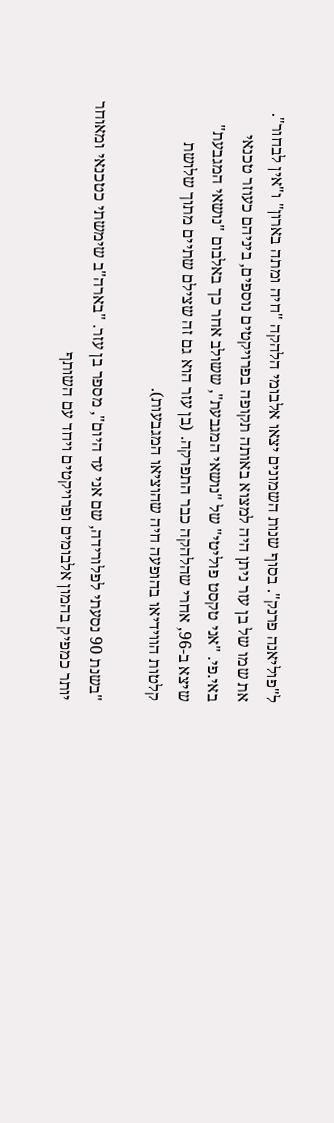ל"פוליאנה פרנק". בסוף שנות השמונים יצאו אלבומי הלהקה "חיה ומתה בארון" ו"אין לבחור". את שמו של בן עזר ניתן היה למצוא באותה תקופה בפרויקטים נוספים, ביניהם כעוזר טכנאי באי.פי. "אני טקסט פוליטי" של "נושאי המגבעת", ששולב אחר כך באלבום "נושאי המגבעת" שיצא ב-96, אחרי שהלהקה כבר התפרקה. (בן עזר הוא גם זה שצילם שתיים מתוך שלושת קלטות הווידיאו בהופעה חיה שהוציאו המגבעות).

"בשנת 90 נסעתי לפלורידה, שם אני עד היום", מספר בן עזר. "בארה"ב שימשתי כטכנאי ומאוחר יותר כמפיק בהמון אלבומים ופרויקטים ויחד עם השותף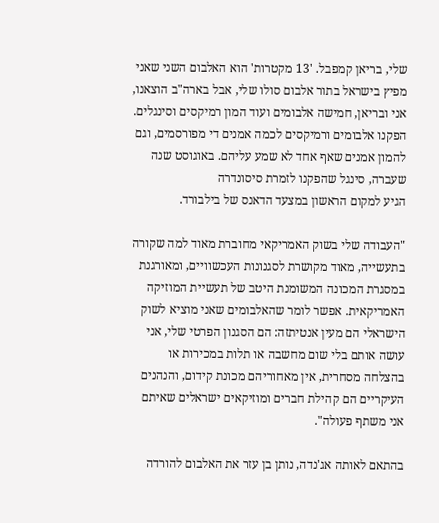שלי, בריאן קמפבל. '13 מקטרות' הוא האלבום השני שאני מפיץ בישראל בתור אלבום סולו שלי, אבל בארה"ב הוצאנו, אני ובריאן, חמישה אלבומים ועוד המון רמיקסים וסינגלים. הפקנו אלבומים ורמיקסים לכמה אמנים די מפורסמים, וגם להמון אמנים שאף אחד לא שמע עליהם. באוגוסט שנה שעברה, סינגל שהפקנו לזמרת סיסונדרה
הגיע למקום הראשון במצעד הדאנס של בילבורד.

"העבודה שלי בשוק האמריקאי מחוברת מאוד למה שקורה בתעשייה, מאוד מקושרת לסגנונות העכשוויים, ומאורגנת במסגרת המכונה המשומנת היטב של תעשיית המוזיקה האמריקאית. אפשר לומר שהאלבומים שאני מוציא לשוק הישראלי הם מעין אנטיתזה: הם הסגנון הפרטי שלי, אני עושה אותם בלי שום מחשבה או תלות במכירות או בהצלחה מסחרית, אין מאחוריהם מכונת קידום, והנהנים העיקריים הם קהילת חברים ומוזיקאים ישראלים שאיתם אני משתף פעולה".

בהתאם לאותה אג'נדה, נותן בן עזר את האלבום להורדה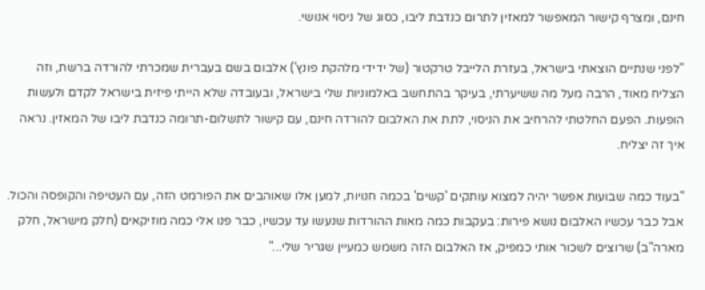חינם, ומצרף קישור המאפשר למאזין לתרום כנדבת ליבו, כסוג של ניסוי אנושי.

"לפני שנתיים הוצאתי בישראל, בעזרת הלייבל טרקטור (של ידידי מלהקת פונץ') אלבום בשם בעברית שמכרתי להורדה ברשת, וזה הצליח מאוד, הרבה מעל מה ששיערתי, בעיקר בהתחשב באלמוניות שלי בישראל, ובעובדה שלא הייתי פיזית בישראל לקדם ולעשות הופעות. הפעם החלטתי להרחיב את הניסוי, לתת את האלבום להורדה חינם, עם קישור לתשלום-תרומה כנדבת ליבו של המאזין. נראה איך זה יצליח.

"בעוד כמה שבועות אפשר יהיה למצוא עותקים 'קשים' בכמה חנויות, למען אלו שאוהבים את הפורמט הזה, עם העטיפה והקופסה והכול. אבל כבר עכשיו האלבום נושא פירות: בעקבות כמה מאות ההורדות שנעשו עד עכשיו, כבר פנו אלי כמה מוזיקאים (חלק מישראל, חלק מארה"ב) שרוצים לשכור אותי כמפיק, אז האלבום הזה משמש כמעיין שגריר שלי..."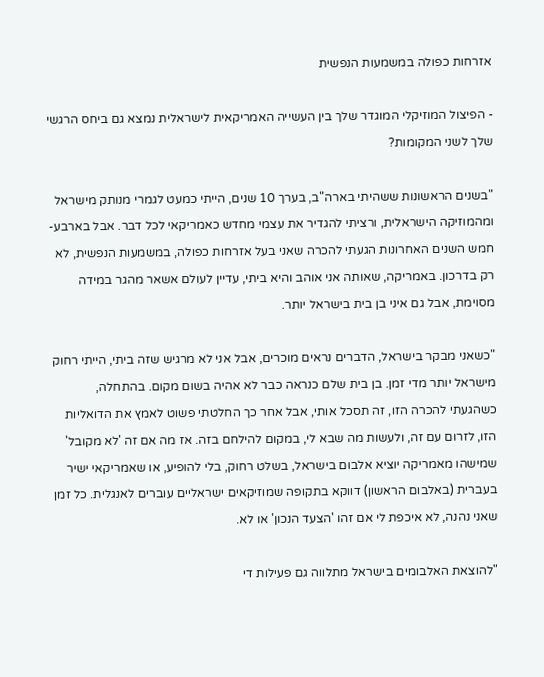אזרחות כפולה במשמעות הנפשית

- הפיצול המוזיקלי המוגדר שלך בין העשייה האמריקאית לישראלית נמצא גם ביחס הרגשי שלך לשני המקומות?

"בשנים הראשונות ששהיתי בארה"ב, בערך 10 שנים, הייתי כמעט לגמרי מנותק מישראל ומהמוזיקה הישראלית, ורציתי להגדיר את עצמי מחדש כאמריקאי לכל דבר. אבל בארבע-חמש השנים האחרונות הגעתי להכרה שאני בעל אזרחות כפולה, במשמעות הנפשית, לא רק בדרכון. באמריקה, שאותה אני אוהב והיא ביתי, עדיין לעולם אשאר מהגר במידה מסוימת, אבל גם איני בן בית בישראל יותר.

"כשאני מבקר בישראל, הדברים נראים מוכרים, אבל אני לא מרגיש שזה ביתי, הייתי רחוק מישראל יותר מדי זמן. בן בית שלם כנראה כבר לא אהיה בשום מקום. בהתחלה, כשהגעתי להכרה הזו, זה תסכל אותי, אבל אחר כך החלטתי פשוט לאמץ את הדואליות הזו, לזרום עם זה, ולעשות מה שבא לי, במקום להילחם בזה. אז מה אם זה 'לא מקובל' שמישהו מאמריקה יוציא אלבום בישראל, בשלט רחוק, בלי להופיע, או שאמריקאי ישיר בעברית (באלבום הראשון) דווקא בתקופה שמוזיקאים ישראליים עוברים לאנגלית. כל זמן שאני נהנה, לא איכפת לי אם זהו 'הצעד הנכון' או לא.

"להוצאת האלבומים בישראל מתלווה גם פעילות די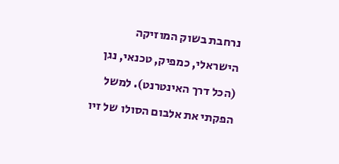נרחבת בשוק המוזיקה הישראלי, כמפיק, טכנאי, נגן (הכל דרך האינטרנט). למשל הפקתי את אלבום הסולו של זיו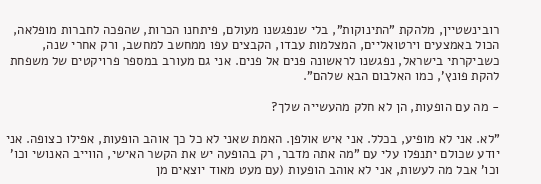רובינשטיין, מלהקת "התינוקות", בלי שנפגשנו מעולם, פיתחנו הכרות, שהפכה לחברות מופלאה, הכול באמצעים וירטואליים, המצלמות עבדו, הקבצים עפו ממחשב למחשב, ורק אחרי שנה, כשביקרתי בישראל, נפגשנו לראשונה פנים אל פנים. אני גם מעורב במספר פרויקטים של משפחת להקת פונץ', כמו האלבום הבא שלהם".

- מה עם הופעות, הן לא חלק מהעשייה שלך?

"לא. אני לא מופיע, בכלל. אני איש אולפן. האמת שאני לא כל כך אוהב הופעות, אפילו כצופה. אני יודע שכולם יתנפלו עלי עם "מה אתה מדבר, רק בהופעה יש את הקשר האישי, הווייב האנושי וכו' וכו' אבל מה לעשות, אני לא אוהב הופעות (עם מעט מאוד יוצאים מן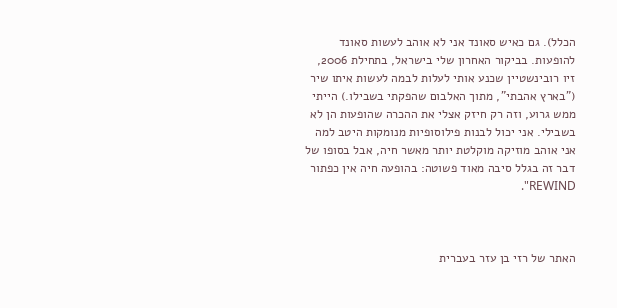הכלל). גם כאיש סאונד אני לא אוהב לעשות סאונד להופעות. בביקור האחרון שלי בישראל, בתחילת 2006, זיו רובינשטיין שכנע אותי לעלות לבמה לעשות איתו שיר ("בארץ אהבתי", מתוך האלבום שהפקתי בשבילו.) הייתי ממש גרוע, וזה רק חיזק אצלי את ההכרה שהופעות הן לא בשבילי. אני יכול לבנות פילוסופיות מנומקות היטב למה אני אוהב מוזיקה מוקלטת יותר מאשר חיה, אבל בסופו של דבר זה בגלל סיבה מאוד פשוטה: בהופעה חיה אין כפתור REWIND".



האתר של רזי בן עזר בעברית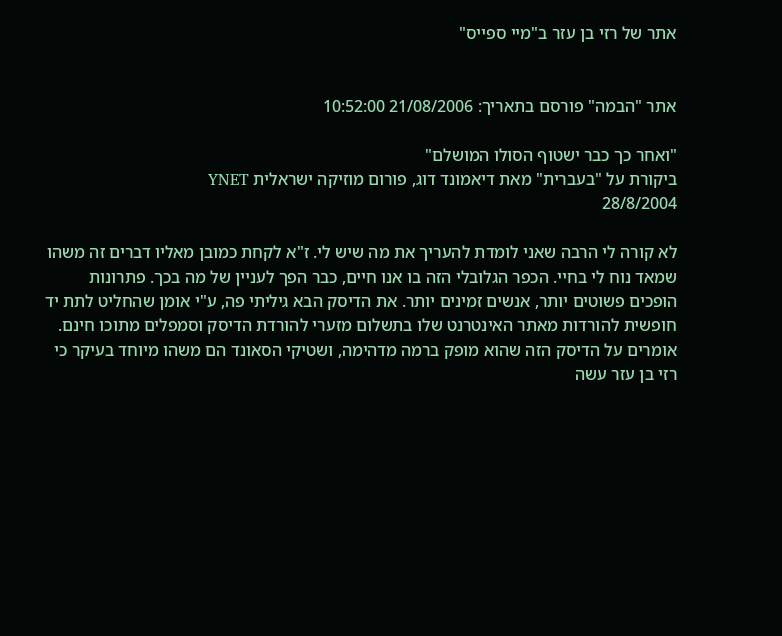אתר של רזי בן עזר ב"מיי ספייס"


אתר "הבמה" פורסם בתאריך: 21/08/2006 10:52:00

"ואחר כך כבר ישטוף הסולו המושלם"
ביקורת על "בעברית" מאת דיאמונד דוג, פורום מוזיקה ישראלית YNET
28/8/2004

לא קורה לי הרבה שאני לומדת להעריך את מה שיש לי. ז"א לקחת כמובן מאליו דברים זה משהו שמאד נוח לי בחיי. הכפר הגלובלי הזה בו אנו חיים, כבר הפך לעניין של מה בכך. פתרונות הופכים פשוטים יותר, אנשים זמינים יותר. את הדיסק הבא גיליתי פה, ע"י אומן שהחליט לתת יד חופשית להורדות מאתר האינטרנט שלו בתשלום מזערי להורדת הדיסק וסמפלים מתוכו חינם.
אומרים על הדיסק הזה שהוא מופק ברמה מדהימה, ושטיקי הסאונד הם משהו מיוחד בעיקר כי רזי בן עזר עשה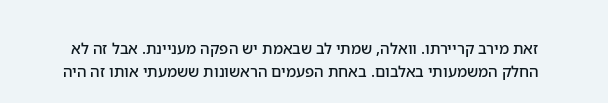זאת מירב קריירתו. וואלה, שמתי לב שבאמת יש הפקה מעניינת. אבל זה לא החלק המשמעותי באלבום. באחת הפעמים הראשונות ששמעתי אותו זה היה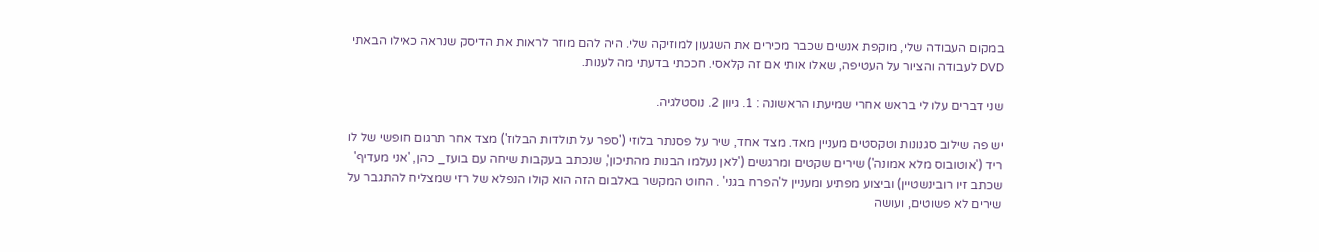במקום העבודה שלי, מוקפת אנשים שכבר מכירים את השגעון למוזיקה שלי. היה להם מוזר לראות את הדיסק שנראה כאילו הבאתי DVD לעבודה והציור על העטיפה, שאלו אותי אם זה קלאסי. חככתי בדעתי מה לענות.

שני דברים עלו לי בראש אחרי שמיעתו הראשונה : 1. גיוון 2. נוסטלגיה.

יש פה שילוב סגנונות וטקסטים מעניין מאד. מצד אחד, שיר על פסנתר בלוזי ('ספר על תולדות הבלוז') מצד אחר תרגום חופשי של לו ריד ('אוטובוס מלא אמונה') שירים שקטים ומרגשים ('לאן נעלמו הבנות מהתיכון', שנכתב בעקבות שיחה עם בועז_ כהן, 'אני מעדיף' שכתב זיו רובינשטיין) וביצוע מפתיע ומעניין ל'הפרח בגני' . החוט המקשר באלבום הזה הוא קולו הנפלא של רזי שמצליח להתגבר על שירים לא פשוטים, ועושה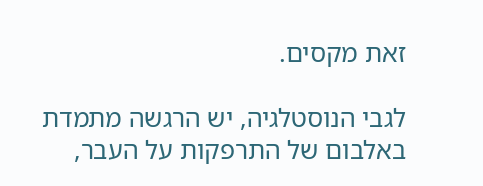זאת מקסים.

לגבי הנוסטלגיה, יש הרגשה מתמדת באלבום של התרפקות על העבר,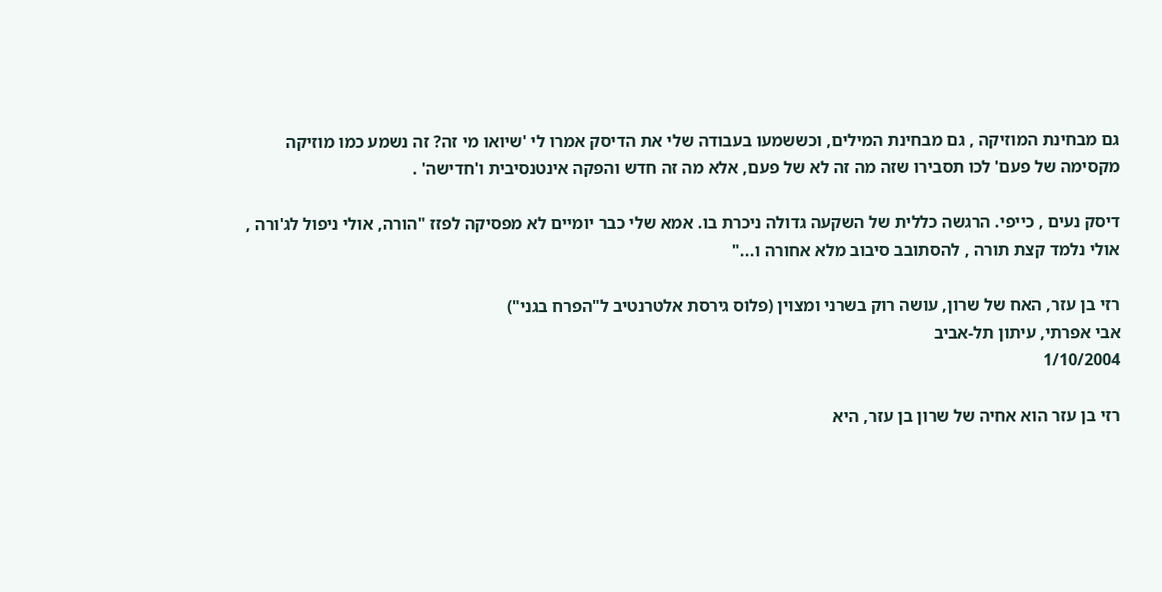גם מבחינת המוזיקה , גם מבחינת המילים, וכששמעו בעבודה שלי את הדיסק אמרו לי 'שיואו מי זה? זה נשמע כמו מוזיקה מקסימה של פעם' לכו תסבירו שזה מה זה לא של פעם, אלא מה זה חדש והפקה אינטנסיבית ו'חדישה' .

דיסק נעים , כייפי. הרגשה כללית של השקעה גדולה ניכרת בו. אמא שלי כבר יומיים לא מפסיקה לפזז "הורה, אולי ניפול לג'ורה , אולי נלמד קצת תורה , להסתובב סיבוב מלא אחורה ו..."

רזי בן עזר, האח של שרון, עושה רוק בשרני ומצוין (פלוס גירסת אלטרנטיב ל"הפרח בגני")
אבי אפרתי, עיתון תל-אביב
1/10/2004

רזי בן עזר הוא אחיה של שרון בן עזר, היא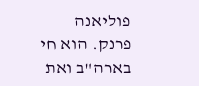פוליאנה פרנק. הוא חי בארה"ב ואת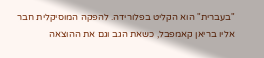"בעברית" הוא הקליט בפלורידה. להפקה המוסיקלית חבר אליו בריאן קאמפבל, כשאת הגב וגם את ההוצאה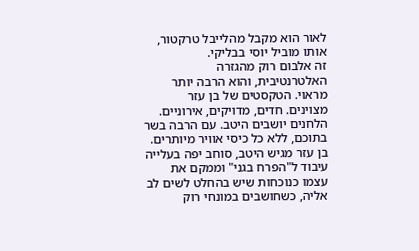לאור הוא מקבל מהלייבל טרקטור, אותו מוביל יוסי בבליקי.
זה אלבום רוק מהגזרה האלטרנטיבית, והוא הרבה יותר מראוי. הטקסטים של בן עזר מצוינים. חדים, מדויקים, אירוניים. הלחנים יושבים היטב. עם הרבה בשר בתוכם, ללא כל כיסי אוויר מיותרים. בן עזר מגיש היטב, סוחב יפה בעלייה עיבוד ל"הפרח בגני" וממקם את עצמו כנוכחות שיש בהחלט לשים לב אליה, כשחושבים במונחי רוק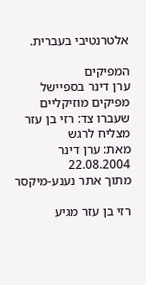אלטרנטיבי בעברית.

המפיקים
ערן דינר בספיישל מפיקים מוזיקליים שעברו צד: רזי בן עזר מצליח לרגש
מאת: ערן דינר 22.08.2004
מתוך אתר נענע-מיקסר

רזי בן עזר מגיע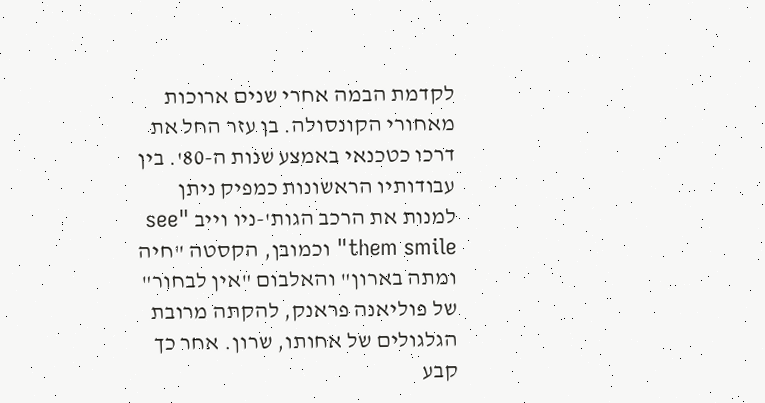לקדמת הבמה אחרי שנים ארוכות מאחורי הקונסולה. בן עזר החל את דרכו כטכנאי באמצע שנות ה-80'. בין עבודותיו הראשונות כמפיק ניתן למנות את הרכב הגות'-ניו וייב "see them smile" וכמובן, הקסטה "חיה ומתה בארון" והאלבום "אין לבחור" של פוליאנה פראנק, להקתה מרובת הגלגולים של אחותו, שרון. אחר כך קבע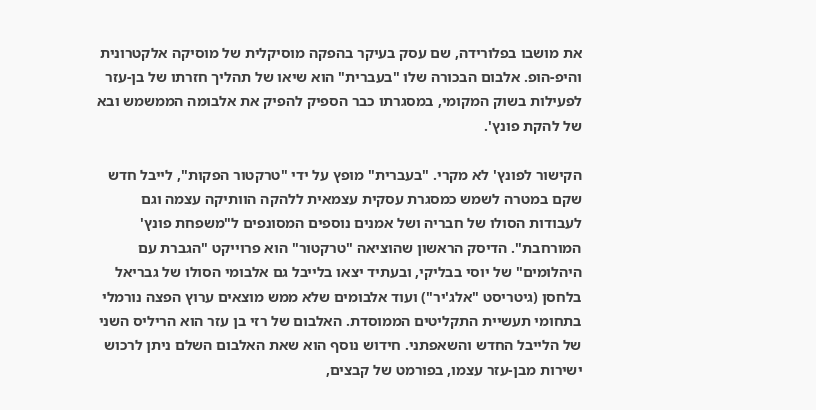את מושבו בפלורידה, שם עסק בעיקר בהפקה מוסיקלית של מוסיקה אלקטרונית והיפ-הופ. אלבום הבכורה שלו "בעברית" הוא שיאו של תהליך חזרתו של בן-עזר לפעילות בשוק המקומי, במסגרתו כבר הספיק להפיק את אלבומה הממשמש ובא של להקת פונץ'.

הקישור לפונץ' לא מקרי. "בעברית" מופץ על ידי "טרקטור הפקות", לייבל חדש שקם במטרה לשמש כמסגרת עסקית עצמאית ללהקה הוותיקה עצמה וגם לעבודות הסולו של חבריה ושל אמנים נוספים המסונפים ל"משפחת פונץ' המורחבת". הדיסק הראשון שהוציאה "טרקטור" הוא פרוייקט "הגברת עם היהלומים" של יוסי בבליקי, ובעתיד יצאו בלייבל גם אלבומי הסולו של גבריאל בלחסן (גיטריסט "אלג'יר") ועוד אלבומים שלא ממש מוצאים ערוץ הפצה נורמלי בתחומי תעשיית התקליטים הממוסדת. האלבום של רזי בן עזר הוא הריליס השני של הלייבל החדש והשאפתני. חידוש נוסף הוא שאת האלבום השלם ניתן לרכוש ישירות מבן-עזר עצמו, בפורמט של קבצים,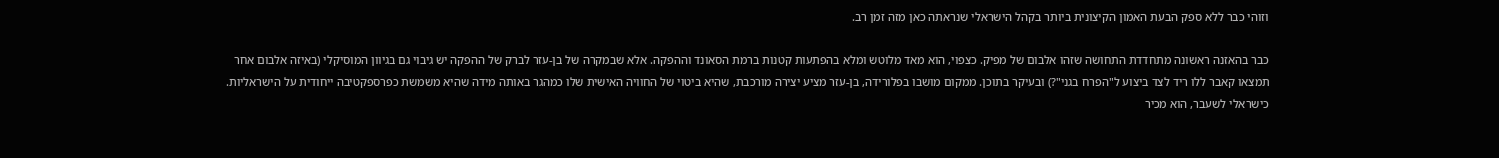וזוהי כבר ללא ספק הבעת האמון הקיצונית ביותר בקהל הישראלי שנראתה כאן מזה זמן רב.

כבר בהאזנה ראשונה מתחדדת התחושה שזהו אלבום של מפיק. כצפוי, הוא מאד מלוטש ומלא בהפתעות קטנות ברמת הסאונד וההפקה. אלא שבמקרה של בן-עזר לברק של ההפקה יש גיבוי גם בגיוון המוסיקלי (באיזה אלבום אחר תמצאו קאבר ללו ריד לצד ביצוע ל"הפרח בגני"?) ובעיקר בתוכן. ממקום מושבו בפלורידה, בן-עזר מציע יצירה מורכבת, שהיא ביטוי של החוויה האישית שלו כמהגר באותה מידה שהיא משמשת כפרספקטיבה ייחודית על הישראליות. כישראלי לשעבר, הוא מכיר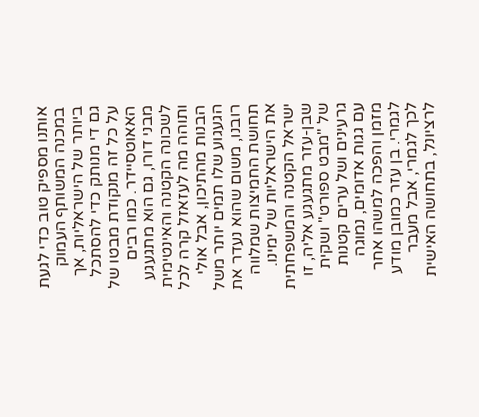אותנו מספיק טוב כדי לגעת במכנה המשותף העמוק ביותר של הישראליות, אך גם די מנותק כדי להסתכל על כל זה מנקודת מבטו של האאוטסיידר. כמו רבים מבני דורו, גם הוא מתגעגע לשכונה הקטנה והאינטימית ותוהה מה לעזאזל קרה לכל הבנות מהתיכון, אבל אולי הגעגוע שלו תמים יותר משל רובנו, משום שהוא נעדר את תחושת החמיצות שמלווה את הישראליות של ימינו. ישראל הקטנה והמשפחתית שבן-עזר מתגעגע אליה, זו של "מבט ספורט" ושקית גרעינים ושל ערים קטנות עם גגות אדומים, נמוגה מזמן והפכה למשהו אחר לגמרי. בן עזר כמובן מודע לכך לגמרי, אבל מעבר לרציונל, בתחושה האישית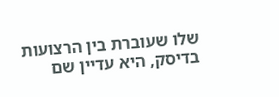שלו שעוברת בין הרצועות בדיסק, היא עדיין שם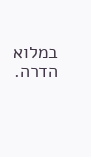במלוא הדרה.